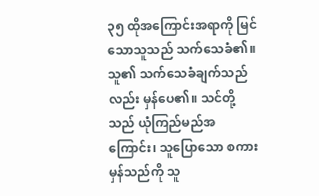၃၅ ထိုအကြောင်းအရာကို မြင်သောသူသည် သက်သေခံ၏။ သူ၏ သက်သေခံချက်သည်လည်း မှန်ပေ၏။ သင်တို့သည် ယုံကြည်မည်အကြောင်း၊ သူပြောသော စကားမှန်သည်ကို သူ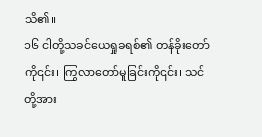သိ၏။
၁၆ ငါတို့သခင်ယေရှုခရစ်၏ တန်ခိုးတော်ကို၎င်း၊ ကြွလာတော်မူခြင်းကို၎င်း၊ သင်တို့အား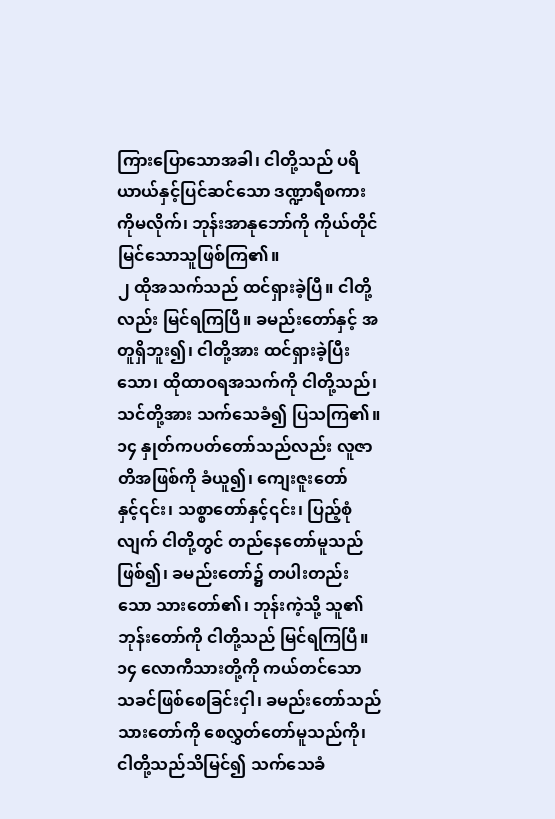ကြားပြောသောအခါ၊ ငါတို့သည် ပရိယာယ်နှင့်ပြင်ဆင်သော ဒဏ္ဍာရီစကားကိုမလိုက်၊ ဘုန်းအာနုဘော်ကို ကိုယ်တိုင်မြင်သောသူဖြစ်ကြ၏။
၂ ထိုအသက်သည် ထင်ရှားခဲ့ပြီ။ ငါတို့လည်း မြင်ရကြပြီ။ ခမည်းတော်နှင့် အတူရှိဘူး၍၊ ငါတို့အား ထင်ရှားခဲ့ပြီးသော၊ ထိုထာဝရအသက်ကို ငါတို့သည်၊ သင်တို့အား သက်သေခံ၍ ပြသကြ၏။
၁၄ နှုတ်ကပတ်တော်သည်လည်း လူဇာတိအဖြစ်ကို ခံယူ၍၊ ကျေးဇူးတော်နှင့်၎င်း၊ သစ္စာတော်နှင့်၎င်း၊ ပြည့်စုံလျက် ငါတို့တွင် တည်နေတော်မူသည်ဖြစ်၍၊ ခမည်းတော်၌ တပါးတည်းသော သားတော်၏၊ ဘုန်းကဲ့သို့ သူ၏ ဘုန်းတော်ကို ငါတို့သည် မြင်ရကြပြီ။
၁၄ လောကီသားတို့ကို ကယ်တင်သော သခင်ဖြစ်စေခြင်းငှါ၊ ခမည်းတော်သည် သားတော်ကို စေလွှတ်တော်မူသည်ကို၊ ငါတို့သည်သိမြင်၍ သက်သေခံ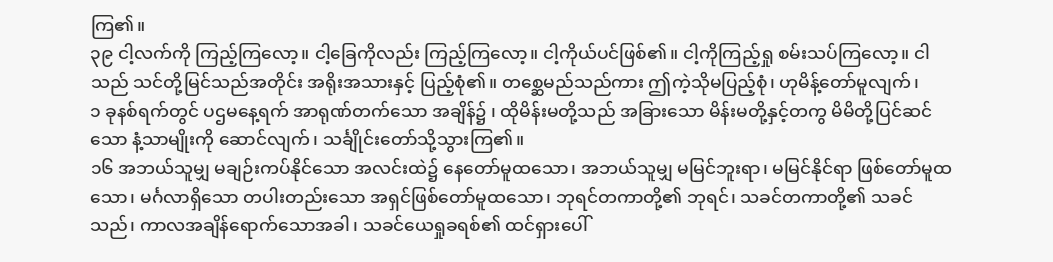ကြ၏။
၃၉ ငါ့လက်ကို ကြည့်ကြလော့။ ငါ့ခြေကိုလည်း ကြည့်ကြလော့။ ငါ့ကိုယ်ပင်ဖြစ်၏။ ငါ့ကိုကြည့်ရှု စမ်းသပ်ကြလော့။ ငါသည် သင်တို့မြင်သည်အတိုင်း အရိုးအသားနှင့် ပြည့်စုံ၏။ တစ္ဆေမည်သည်ကား ဤကဲ့သိုမပြည့်စုံ၊ ဟုမိန့်တော်မူလျက်၊
၁ ခုနစ်ရက်တွင် ပဌမနေ့ရက် အာရုဏ်တက်သော အချိန်၌ ၊ ထိုမိန်းမတို့သည် အခြားသော မိန်းမတို့နှင့်တကွ မိမိတို့ပြင်ဆင်သော နံ့သာမျိုးကို ဆောင်လျက်၊ သင်္ချိုင်းတော်သို့သွားကြ၏။
၁၆ အဘယ်သူမျှ မချဉ်းကပ်နိုင်သော အလင်းထဲ၌ နေတော်မူထသော၊ အဘယ်သူမျှ မမြင်ဘူးရာ၊ မမြင်နိုင်ရာ ဖြစ်တော်မူထသော၊ မင်္ဂလာရှိသော တပါးတည်းသော အရှင်ဖြစ်တော်မူထသော၊ ဘုရင်တကာတို့၏ ဘုရင်၊ သခင်တကာတို့၏ သခင်သည်၊ ကာလအချိန်ရောက်သောအခါ၊ သခင်ယေရှုခရစ်၏ ထင်ရှားပေါ်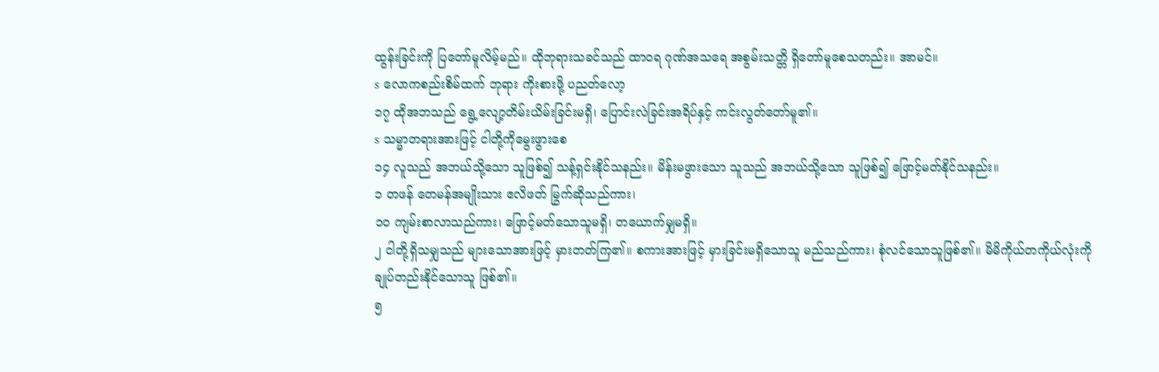ထွန်းခြင်းကို ပြတော်မူလိမ့်မည်။ ထိုဘုရားသခင်သည် ထာဝရ ဂုဏ်အသရေ အစွမ်းသတ္တိ ရှိတော်မူစေသတည်း။ အာမင်။
s လောကစည်းစိမ်ထက် ဘုရား ကိုးစားဖို့ ပညတ်လော့
၁၇ ထိုအဘသည် ရွေ့လျော့တိမ်းယိမ်းခြင်းမရှိ၊ ပြောင်းလဲခြင်းအရိပ်နှင့် ကင်းလွတ်တော်မူ၏။
s သမ္မာတရားအားဖြင့် ငါတို့ကိုမွေးဖွားစေ
၁၄ လူသည် အဘယ်သို့သော သူဖြစ်၍ သန့်ရှင်းနိုင်သနည်း။ မိန်းမဖွားသော သူသည် အဘယ်သို့သော သူဖြစ်၍ ဖြောင့်မတ်နိုင်သနည်း။
၁ တဖန် တေမန်အမျိုးသား ဧလိဖတ် မြွက်ဆိုသည်ကား၊
၁၀ ကျမ်းစာလာသည်ကား၊ ဖြောင့်မတ်သောသူမရှိ၊ တယောက်မျှမရှိ။
၂ ငါတို့ရှိသမျှသည် များသောအားဖြင့် မှားတတ်ကြ၏။ စကားအားဖြင့် မှားခြင်းမရှိသောသူ မည်သည်ကား၊ စုံလင်သောသူဖြစ်၏။ မိမိကိုယ်တကိုယ်လုံးကို ချုပ်တည်းနိုင်သောသူ ဖြစ်၏။
၅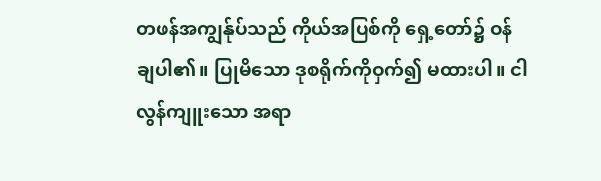တဖန်အကျွန်ုပ်သည် ကိုယ်အပြစ်ကို ရှေ့တော်၌ ဝန်ချပါ၏။ ပြုမိသော ဒုစရိုက်ကိုဝှက်၍ မထားပါ။ ငါလွန်ကျူးသော အရာ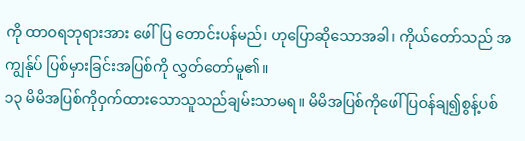ကို ထာဝရဘုရားအား ဖေါ်ပြ တောင်းပန်မည်၊ ဟုပြောဆိုသောအခါ၊ ကိုယ်တော်သည် အကျွန်ုပ် ပြစ်မှားခြင်းအပြစ်ကို လွှတ်တော်မူ၏။
၁၃ မိမိအပြစ်ကိုဝှက်ထားသောသူသည်ချမ်းသာမရ။ မိမိအပြစ်ကိုဖေါ်ပြဝန်ချ၍စွန့်ပစ်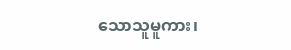သောသူမူကား၊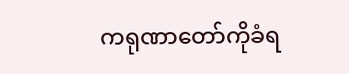ကရုဏာတော်ကိုခံရ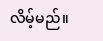လိမ့်မည်။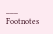___
Footnotes